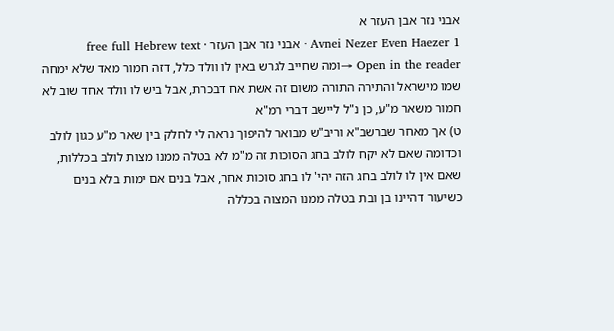אבני נזר אבן העזר א
Avnei Nezer Even Haezer 1 · אבני נזר אבן העזר · free full Hebrew text
Open in the reader →ומה שחייב לגרש באין לו וולד כלל, דזה חמור מאד שלא ימחה שמו מישראל והתירה התורה משום זה אשת אח דבכרת, אבל ביש לו וולד אחד שוב לא חמור משאר מ"ע, כן נ"ל ליישב דברי רמ"א
ט) אך מאחר שברשב"א וריב"ש מבואר להיפוך נראה לי לחלק בין שאר מ"ע כגון לולב וכדומה שאם לא יקח לולב בחג הסוכות זה מ"מ לא בטלה ממנו מצות לולב בכללות, שאם אין לו לולב בחג הזה יהי' לו בחג סוכות אחר, אבל בנים אם ימות בלא בנים כשיעור דהיינו בן ובת בטלה ממנו המצוה בכללה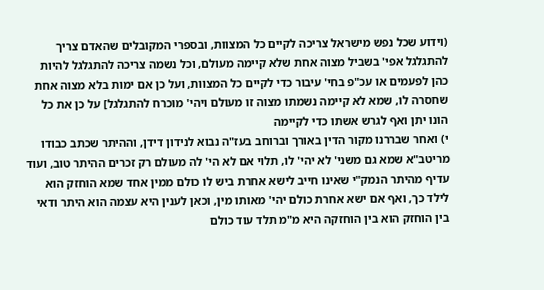(וידוע שכל נפש מישראל צריכה לקיים כל המצוות, ובספרי המקובלים שהאדם צריך להתגלגל אפי' בשביל מצוה אחת שלא קיימה מעולם, וכל נשמה צריכה להתגלגל להיות כהן לפעמים או עכ"פ בחי' עיבור כדי לקיים כל המצוות, ועל כן אם ימות בלא מצוה אחת שחסרה לו, שמא לא קיימה נשמתו מצוה זו מעולם ויהי' מוכרח להתגלגל] על כן את כל הונו יתן ואף לגרש אשתו כדי לקיימה
י) ואחר שבררנו מקור הדין באורך וברוחב בעז"ה נבוא לנידון דידן, וההיתר שכתב כבודו מריטב"א שמא גם משני' לא יהי' לו, תלוי אם לא הי' לה מעולם רק זכרים ההיתר טוב, ועוד עדיף מהיתר הנמק"י שאינו חייב לישא אחרת ביש לו כולם ממין אחד שמא הוחזק הוא לילד כך, ואף אם ישא אחרת כולם יהי' מאותו מין, וכאן לענין היא עצמה הוא היתר ודאי בין הוחזק הוא בין הוחזקה היא מ"מ תלד עוד כולם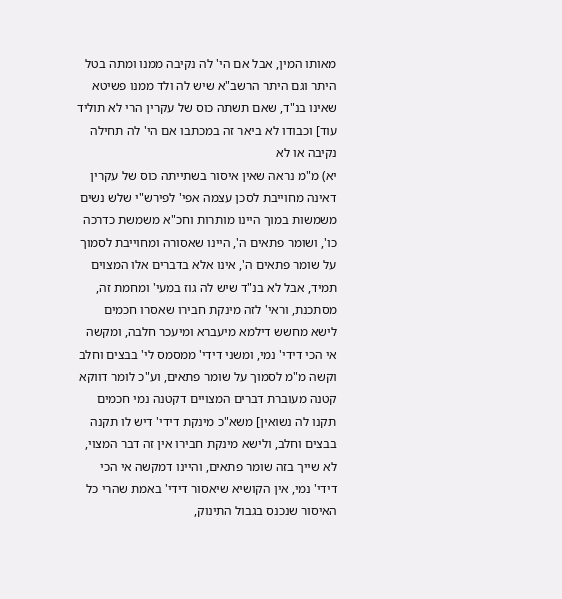מאותו המין, אבל אם הי' לה נקיבה ממנו ומתה בטל היתר וגם היתר הרשב"א שיש לה ולד ממנו פשיטא שאינו בנ"ד, שאם תשתה כוס של עקרין הרי לא תוליד עוד] וכבודו לא ביאר זה במכתבו אם הי' לה תחילה נקיבה או לא
יא) מ"מ נראה שאין איסור בשתייתה כוס של עקרין דאינה מחוייבת לסכן עצמה אפי' לפירש"י שלש נשים משמשות במוך היינו מותרות וחכ"א משמשת כדרכה כו', ושומר פתאים ה', היינו שאסורה ומחוייבת לסמוך על שומר פתאים ה', אינו אלא בדברים אלו המצוים תמיד, אבל לא בנ"ד שיש לה גוז במעי' ומחמת זה, מסתכנת, וראי' לזה מינקת חבירו שאסרו חכמים לישא מחשש דילמא מיעברא ומיעכר חלבה, ומקשה אי הכי דידי' נמי, ומשני דידי' ממסמס לי' בבצים וחלב וקשה מ"מ לסמוך על שומר פתאים, וע"כ לומר דווקא קטנה מעוברת דברים המצויים דקטנה נמי חכמים תקנו לה נשואין] משא"כ מינקת דידי' דיש לו תקנה בבצים וחלב, ולישא מינקת חבירו אין זה דבר המצוי, לא שייך בזה שומר פתאים, והיינו דמקשה אי הכי דידי' נמי, אין הקושיא שיאסור דידי' באמת שהרי כל האיסור שנכנס בגבול התינוק,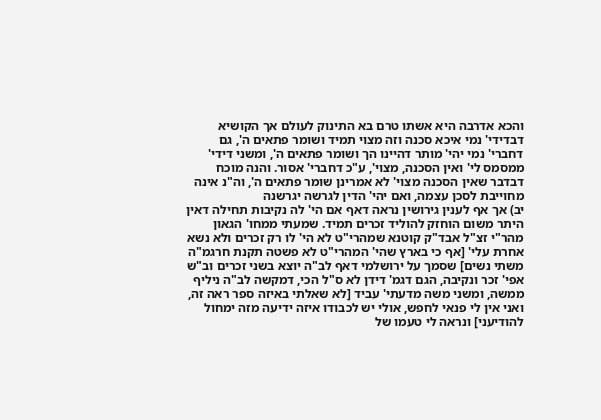והכא אדרבה היא אשתו טרם בא התינוק לעולם אך הקושיא דבדידי' נמי איכא סכנה וזה מצוי תמיד ושומר פתאים ה', גם דחברי' נמי יהי' מותר דהיינו הך ושומר פתאים ה', ומשני דידי' ממסמס לי' ואין הסכנה, מצוי', ע"כ דחברי' אסור. והנה מוכח דבדבר שאין הסכנה מצוי' לא אמרינן שומר פתאים ה', וה"נ אינה מחוייבת לסכן עצמה, ואם יהי' הדין לגרשה יגרשנה
יב) אך אף לענין גירושין נראה דאף אם הי' לה נקיבות תחילה דאין היתר משום הוחזק להוליד זכרים תמיד. שמעתי ממחו' הגאון מהר"י זצ"ל אבד"ק קוטנא שמהרי"ט לא הי' לו רק זכרים ולא נשא אחרת עלי' [אף כי בארץ שהי' המהרי"ט לא פשטה תקנת חרגמ"ה משתי נשים] שסמך על ירושלמי דאף לב"ה יוצא בשני זכרים וב"ש אפי' זכר ונקיבה, הגם דגמ' דידן לא ס"ל הכי, דמקשה לב"ה ניליף ממשה, ומשני משה מדעתי' עביד [לא שאלתי באיזה ספר ראה זה, ואני אין לי פנאי לחפש, אולי יש לכבודו איזה ידיעה מזה ימחול להודיעני] ונראה לי טעמו של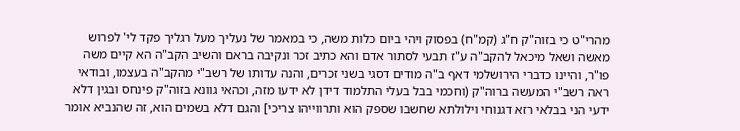מהרי"ט כי בזוה"ק ח"ג (קמ"ח) בפסוק ויהי ביום כלות משה, כי במאמר של נעליך מעל רגליך פקד לי' לפרוש מאשה ושאל מיכאל להקב"ה ע"ז תבעי לסתור אדם והא כתיב זכר ונקיבה בראם והשיב הקב"ה הא קיים משה פו"ר, והיינו כדברי הירושלמי דאף ב"ה מודים דסגי בשני זכרים, והנה עדותו של רשב"י מהקב"ה בעצמו, ובודאי ראה רשב"י המעשה ברוה"ק (וחכמי בבל בעלי התלמוד דידן לא ידעו מזה, וכהאי גוונא בזוה"ק פינחס ובגין דלא ידעי הני בבלאי רזא דגנוחי וילולתא שחשבו שספק הוא ותרווייהו צריכי] והגם דלא בשמים הוא, זה שהנביא אומר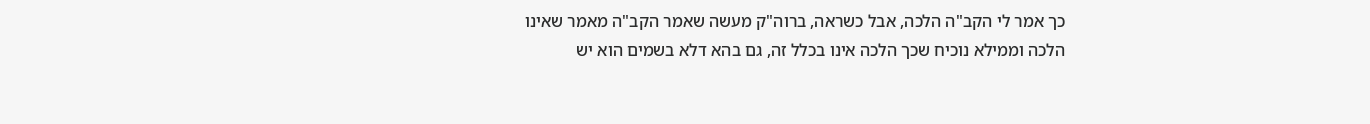כך אמר לי הקב"ה הלכה, אבל כשראה, ברוה"ק מעשה שאמר הקב"ה מאמר שאינו הלכה וממילא נוכיח שכך הלכה אינו בכלל זה, גם בהא דלא בשמים הוא יש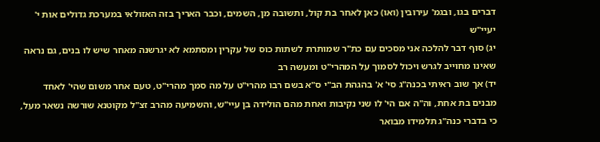דברים בגו, ובגמ' עירובין (ואו) כאן לאחר בת קול, ותשובה מן, השמים, וכבר האריך בזה האזולאי במערכת גדולים אות י' יעיי"ש
יג) סוף דבר להלכה אני מסכים עם כת"ר שמותרת לשתות כוס של עקרין ומסתמא לא יגרשנה מאחר שיש לו בנים, גם נראה שאינו מחוייב לגרש ויכול לסמוך על המהרי"ט ומעשה רב
יד) אך שוב ראיתי בכנה"ג סי' א' בהגהת הב"י ס"א בשם רבו מהרי"ט על מה סמך מהרי"ט, טעם אחר משום שהי' לאחד מבנים בת אחת, וה"ה אם הי' לו שני נקיבות ואחת מהם הולידה בן עיי"ש, והשמיעה מהרב זצ"ל מקוטנא שורשה נשאר מעל, כי בדברי כנה"ג תלמידו מבואר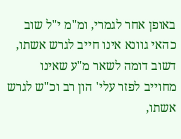באופן אחר לגמרי, ומ"מ י"ל שוב כהאי גוונא אינו חייב לגרש אשתו, דשוב דומה לשאר מ"ע שאינו מחוייב לפזר עלי' הון רב וכ"ש לגרש אשתו,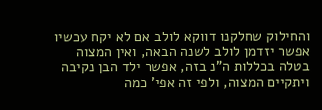והחילוק שחלקנו דווקא לולב אם לא יקח עכשיו אפשר יזדמן לולב לשנה הבאה, ואין המצוה בטלה בכללות ה"נ בזה, אפשר ילד הבן נקיבה ויתקיים המצוה, ולפי זה אפי' כמה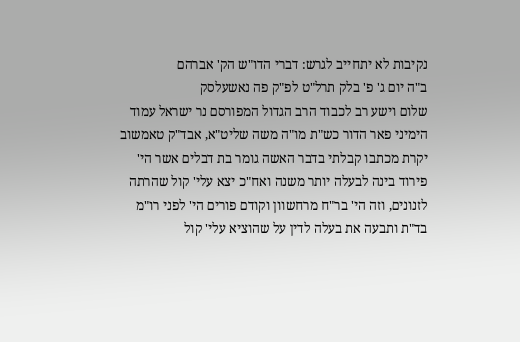נקיבות לא יתחייב לגרש: דברי הדו"ש הק' אברהם
ב"ה יום ג' פ' בלק תרל"ט לפ"ק פה נאשעלסק
שלום וישע רב לכבוד הרב הגדול המפורסם נר ישראל עמוד הימיני פאר הדור כש"ת מו"ה משה שליט"א, אבד"ק טאמשוב
יקרת מכתבו קבלתי בדבר האשה גומר בת דבלים אשר הי' פירוד בינה לבעלה יותר משנה ואח"כ יצא עלי' קול שהרתה לזנונים, וזה הי' בר"ח מרחשוון וקודם פורים הי' לפני רו"מ בד"ת ותבעה את בעלה לדין על שהוציא עלי' קול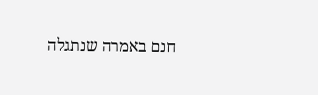חנם באמרה שנתגלה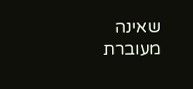שאינה מעוברת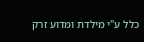כלל ע"י מילדת ומדוע זרק